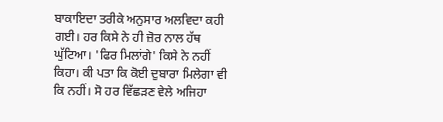ਬਾਕਾਇਦਾ ਤਰੀਕੇ ਅਨੁਸਾਰ ਅਲਵਿਦਾ ਕਹੀ ਗਈ। ਹਰ ਕਿਸੇ ਨੇ ਹੀ ਜ਼ੋਰ ਨਾਲ ਹੱਥ ਘੁੱਟਿਆ। 'ਫਿਰ ਮਿਲਾਂਗੇ' ਕਿਸੇ ਨੇ ਨਹੀਂ ਕਿਹਾ। ਕੀ ਪਤਾ ਕਿ ਕੋਈ ਦੁਬਾਰਾ ਮਿਲੇਗਾ ਵੀ ਕਿ ਨਹੀਂ। ਸੋ ਹਰ ਵਿੱਛੜਣ ਵੇਲੇ ਅਜਿਹਾ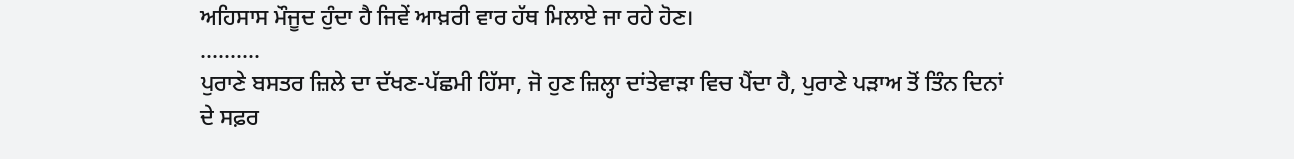ਅਹਿਸਾਸ ਮੌਜੂਦ ਹੁੰਦਾ ਹੈ ਜਿਵੇਂ ਆਖ਼ਰੀ ਵਾਰ ਹੱਥ ਮਿਲਾਏ ਜਾ ਰਹੇ ਹੋਣ।
..........
ਪੁਰਾਣੇ ਬਸਤਰ ਜ਼ਿਲੇ ਦਾ ਦੱਖਣ-ਪੱਛਮੀ ਹਿੱਸਾ, ਜੋ ਹੁਣ ਜ਼ਿਲ੍ਹਾ ਦਾਂਤੇਵਾੜਾ ਵਿਚ ਪੈਂਦਾ ਹੈ, ਪੁਰਾਣੇ ਪੜਾਅ ਤੋਂ ਤਿੰਨ ਦਿਨਾਂ ਦੇ ਸਫ਼ਰ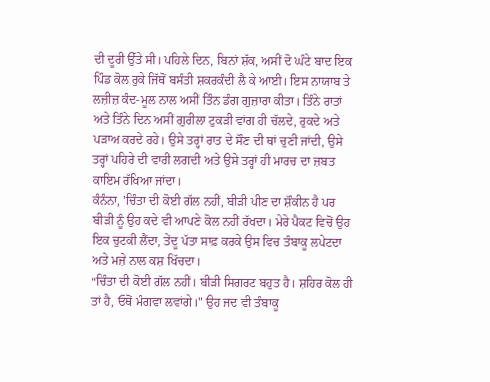ਦੀ ਦੂਰੀ ਉੱਤੇ ਸੀ। ਪਹਿਲੇ ਦਿਨ, ਬਿਨਾਂ ਸ਼ੱਕ, ਅਸੀਂ ਦੋ ਘੰਟੇ ਬਾਦ ਇਕ ਪਿੰਡ ਕੋਲ ਰੁਕੇ ਜਿੱਥੋਂ ਬਸੰਤੀ ਸ਼ਕਰਕੰਦੀ ਲੈ ਕੇ ਆਈ। ਇਸ ਨਾਯਾਬ ਤੇ ਲਜ਼ੀਜ਼ ਕੰਦ-ਮੂਲ ਨਾਲ ਅਸੀਂ ਤਿੰਨ ਡੰਗ ਗੁਜ਼ਾਰਾ ਕੀਤਾ। ਤਿੰਨੇ ਰਾਤਾਂ ਅਤੇ ਤਿੰਨੇ ਦਿਨ ਅਸੀਂ ਗੁਰੀਲਾ ਟੁਕੜੀ ਵਾਂਗ ਹੀ ਚੱਲਦੇ, ਰੁਕਦੇ ਅਤੇ ਪੜਾਅ ਕਰਦੇ ਰਹੇ। ਉਸੇ ਤਰ੍ਹਾਂ ਰਾਤ ਦੇ ਸੌਣ ਦੀ ਥਾਂ ਚੁਣੀ ਜਾਂਦੀ, ਉਸੇ ਤਰ੍ਹਾਂ ਪਹਿਰੇ ਦੀ ਵਾਰੀ ਲਗਦੀ ਅਤੇ ਉਸੇ ਤਰ੍ਹਾਂ ਹੀ ਮਾਰਚ ਦਾ ਜ਼ਬਤ ਕਾਇਮ ਰੱਖਿਆ ਜਾਂਦਾ।
ਕੰਨੰਨਾ, 'ਚਿੰਤਾ ਦੀ ਕੋਈ ਗੱਲ ਨਹੀਂ, ਬੀੜੀ ਪੀਣ ਦਾ ਸ਼ੌਕੀਨ ਹੈ ਪਰ ਬੀੜੀ ਨੂੰ ਉਹ ਕਦੇ ਵੀ ਆਪਣੇ ਕੋਲ ਨਹੀਂ ਰੱਖਦਾ। ਮੇਰੇ ਪੈਕਟ ਵਿਚੋਂ ਉਹ ਇਕ ਚੁਟਕੀ ਲੈਂਦਾ, ਤੇਂਦੂ ਪੱਤਾ ਸਾਫ਼ ਕਰਕੇ ਉਸ ਵਿਚ ਤੰਬਾਕੂ ਲਪੇਟਦਾ ਅਤੇ ਮਜ਼ੇ ਨਾਲ ਕਸ਼ ਖਿੱਚਦਾ।
“ਚਿੰਤਾ ਦੀ ਕੋਈ ਗੱਲ ਨਹੀਂ। ਬੀੜੀ ਸਿਗਰਟ ਬਹੁਤ ਹੈ। ਸ਼ਹਿਰ ਕੋਲ ਹੀ ਤਾਂ ਹੈ, ਓਥੋਂ ਮੰਗਵਾ ਲਵਾਂਗੇ।" ਉਹ ਜਦ ਵੀ ਤੰਬਾਕੂ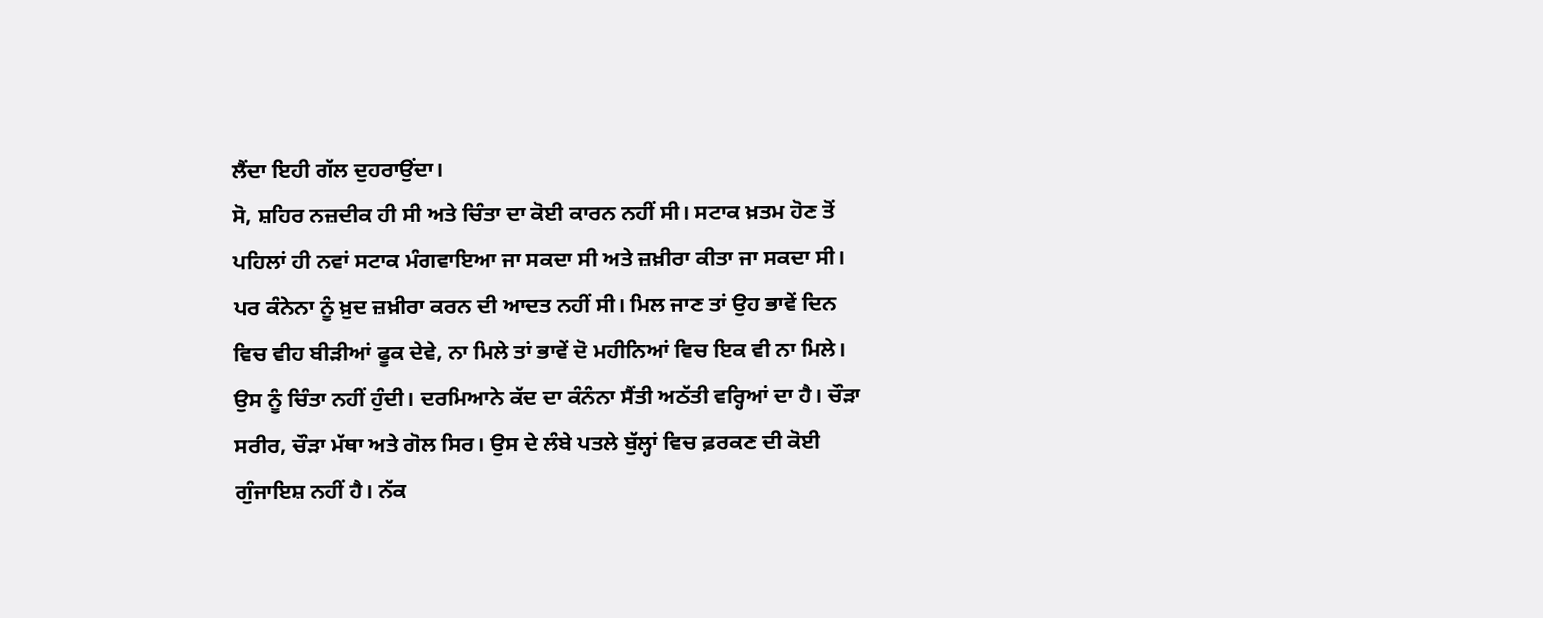ਲੈਂਦਾ ਇਹੀ ਗੱਲ ਦੁਹਰਾਉਂਦਾ।
ਸੋ, ਸ਼ਹਿਰ ਨਜ਼ਦੀਕ ਹੀ ਸੀ ਅਤੇ ਚਿੰਤਾ ਦਾ ਕੋਈ ਕਾਰਨ ਨਹੀਂ ਸੀ। ਸਟਾਕ ਖ਼ਤਮ ਹੋਣ ਤੋਂ ਪਹਿਲਾਂ ਹੀ ਨਵਾਂ ਸਟਾਕ ਮੰਗਵਾਇਆ ਜਾ ਸਕਦਾ ਸੀ ਅਤੇ ਜ਼ਖ਼ੀਰਾ ਕੀਤਾ ਜਾ ਸਕਦਾ ਸੀ। ਪਰ ਕੰਨੇਨਾ ਨੂੰ ਖ਼ੁਦ ਜ਼ਖ਼ੀਰਾ ਕਰਨ ਦੀ ਆਦਤ ਨਹੀਂ ਸੀ। ਮਿਲ ਜਾਣ ਤਾਂ ਉਹ ਭਾਵੇਂ ਦਿਨ ਵਿਚ ਵੀਹ ਬੀੜੀਆਂ ਫੂਕ ਦੇਵੇ, ਨਾ ਮਿਲੇ ਤਾਂ ਭਾਵੇਂ ਦੋ ਮਹੀਨਿਆਂ ਵਿਚ ਇਕ ਵੀ ਨਾ ਮਿਲੇ। ਉਸ ਨੂੰ ਚਿੰਤਾ ਨਹੀਂ ਹੁੰਦੀ। ਦਰਮਿਆਨੇ ਕੱਦ ਦਾ ਕੰਨੰਨਾ ਸੈਂਤੀ ਅਠੱਤੀ ਵਰ੍ਹਿਆਂ ਦਾ ਹੈ। ਚੌੜਾ ਸਰੀਰ, ਚੌੜਾ ਮੱਥਾ ਅਤੇ ਗੋਲ ਸਿਰ। ਉਸ ਦੇ ਲੰਬੇ ਪਤਲੇ ਬੁੱਲ੍ਹਾਂ ਵਿਚ ਫ਼ਰਕਣ ਦੀ ਕੋਈ ਗੁੰਜਾਇਸ਼ ਨਹੀਂ ਹੈ। ਨੱਕ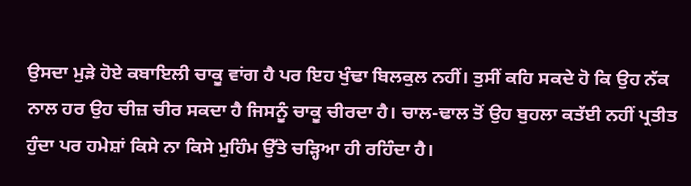ਉਸਦਾ ਮੁੜੇ ਹੋਏ ਕਬਾਇਲੀ ਚਾਕੂ ਵਾਂਗ ਹੈ ਪਰ ਇਹ ਖੁੰਢਾ ਬਿਲਕੁਲ ਨਹੀਂ। ਤੁਸੀਂ ਕਹਿ ਸਕਦੇ ਹੋ ਕਿ ਉਹ ਨੱਕ ਨਾਲ ਹਰ ਉਹ ਚੀਜ਼ ਚੀਰ ਸਕਦਾ ਹੈ ਜਿਸਨੂੰ ਚਾਕੂ ਚੀਰਦਾ ਹੈ। ਚਾਲ-ਢਾਲ ਤੋਂ ਉਹ ਬੁਹਲਾ ਕਤੱਈ ਨਹੀਂ ਪ੍ਰਤੀਤ ਹੁੰਦਾ ਪਰ ਹਮੇਸ਼ਾਂ ਕਿਸੇ ਨਾ ਕਿਸੇ ਮੁਹਿੰਮ ਉੱਤੇ ਚੜ੍ਹਿਆ ਹੀ ਰਹਿੰਦਾ ਹੈ।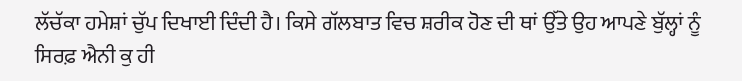ਲੱਚੱਕਾ ਹਮੇਸ਼ਾਂ ਚੁੱਪ ਦਿਖਾਈ ਦਿੰਦੀ ਹੈ। ਕਿਸੇ ਗੱਲਬਾਤ ਵਿਚ ਸ਼ਰੀਕ ਹੋਣ ਦੀ ਥਾਂ ਉੱਤੇ ਉਹ ਆਪਣੇ ਬੁੱਲ੍ਹਾਂ ਨੂੰ ਸਿਰਫ਼ ਐਨੀ ਕੁ ਹੀ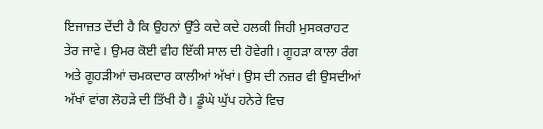ਇਜਾਜ਼ਤ ਦੇਂਦੀ ਹੈ ਕਿ ਉਹਨਾਂ ਉੱਤੇ ਕਦੇ ਕਦੇ ਹਲਕੀ ਜਿਹੀ ਮੁਸਕਰਾਹਟ ਤੇਰ ਜਾਵੇ। ਉਮਰ ਕੋਈ ਵੀਹ ਇੱਕੀ ਸਾਲ ਦੀ ਹੋਵੇਗੀ। ਗੂਹੜਾ ਕਾਲਾ ਰੰਗ ਅਤੇ ਗੂਹੜੀਆਂ ਚਮਕਦਾਰ ਕਾਲੀਆਂ ਅੱਖਾਂ। ਉਸ ਦੀ ਨਜ਼ਰ ਵੀ ਉਸਦੀਆਂ ਅੱਖਾਂ ਵਾਂਗ ਲੋਹੜੇ ਦੀ ਤਿੱਖੀ ਹੈ। ਡੂੰਘੇ ਘੁੱਪ ਹਨੇਰੇ ਵਿਚ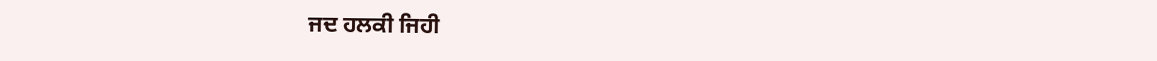ਜਦ ਹਲਕੀ ਜਿਹੀ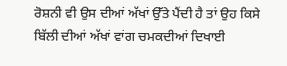ਰੋਸ਼ਨੀ ਵੀ ਉਸ ਦੀਆਂ ਅੱਖਾਂ ਉੱਤੇ ਪੈਂਦੀ ਹੈ ਤਾਂ ਉਹ ਕਿਸੇ ਬਿੱਲੀ ਦੀਆਂ ਅੱਖਾਂ ਵਾਂਗ ਚਮਕਦੀਆਂ ਦਿਖਾਈ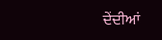ਦੇਂਦੀਆਂ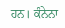ਹਨ। ਕੰਨੇਨਾ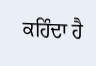ਕਹਿੰਦਾ ਹੈ